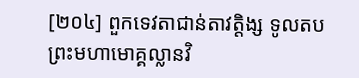[២០៤] ពួកទេវតាជាន់តាវត្តិង្ស ទូលតបព្រះមហាមោគ្គល្លានវិ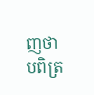ញថា បពិត្រ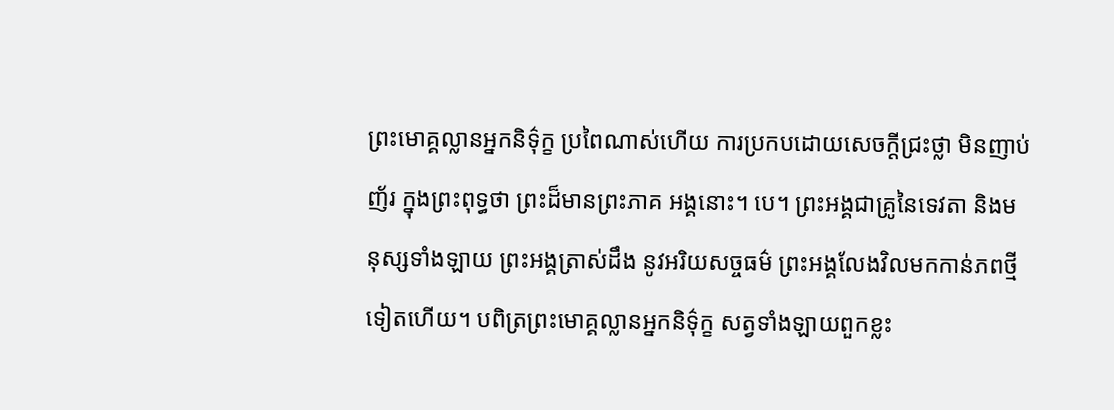ព្រះមោគ្គល្លានអ្នកនិទ៌ុក្ខ ប្រពៃណាស់ហើយ ការប្រកបដោយសេចក្ដីជ្រះថ្លា មិនញាប់ញ័រ ក្នុងព្រះពុទ្ធថា ព្រះដ៏មានព្រះភាគ អង្គនោះ។ បេ។ ព្រះអង្គជាគ្រូនៃទេវតា និងមនុស្សទាំងឡាយ ព្រះអង្គត្រាស់ដឹង នូវអរិយសច្ចធម៌ ព្រះអង្គលែងវិលមកកាន់ភពថ្មីទៀតហើយ។ បពិត្រព្រះមោគ្គល្លានអ្នកនិទ៌ុក្ខ សត្វទាំងឡាយពួកខ្លះ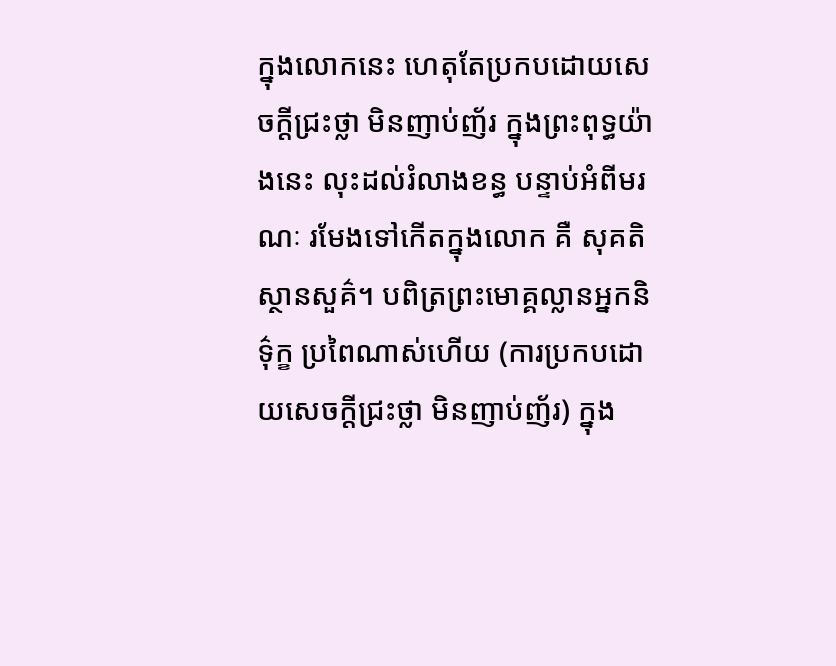ក្នុងលោកនេះ ហេតុតែប្រកបដោយសេចក្ដីជ្រះថ្លា មិនញាប់ញ័រ ក្នុងព្រះពុទ្ធយ៉ាងនេះ លុះដល់រំលាងខន្ធ បន្ទាប់អំពីមរណៈ រមែងទៅកើតក្នុងលោក គឺ សុគតិ ស្ថានសួគ៌។ បពិត្រព្រះមោគ្គល្លានអ្នកនិទ៌ុក្ខ ប្រពៃណាស់ហើយ (ការប្រកបដោយសេចក្ដីជ្រះថ្លា មិនញាប់ញ័រ) ក្នុង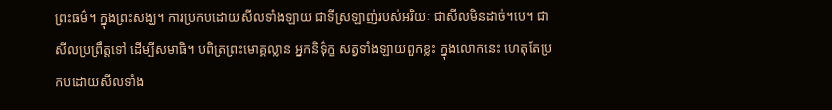ព្រះធម៌។ ក្នុងព្រះសង្ឃ។ ការប្រកបដោយសីលទាំងឡាយ ជាទីស្រឡាញ់របស់អរិយៈ ជាសីលមិនដាច់។បេ។ ជាសីលប្រព្រឹត្តទៅ ដើម្បីសមាធិ។ បពិត្រព្រះមោគ្គល្លាន អ្នកនិទ៌ុក្ខ សត្វទាំងឡាយពួកខ្លះ ក្នុងលោកនេះ ហេតុតែប្រកបដោយសីលទាំង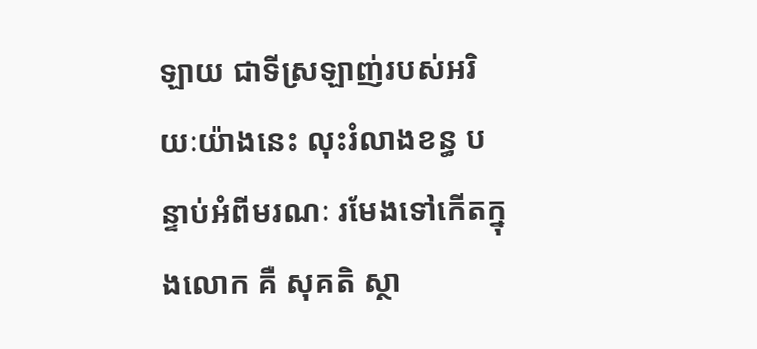ឡាយ ជាទីស្រឡាញ់របស់អរិយៈយ៉ាងនេះ លុះរំលាងខន្ធ បន្ទាប់អំពីមរណៈ រមែងទៅកើតក្នុងលោក គឺ សុគតិ ស្ថា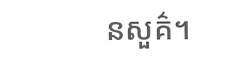នសួគ៌។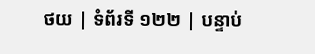ថយ | ទំព័រទី ១២២ | បន្ទាប់